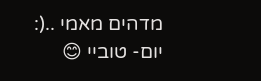מדהים מאמי ..(:
יום- טוביי 😊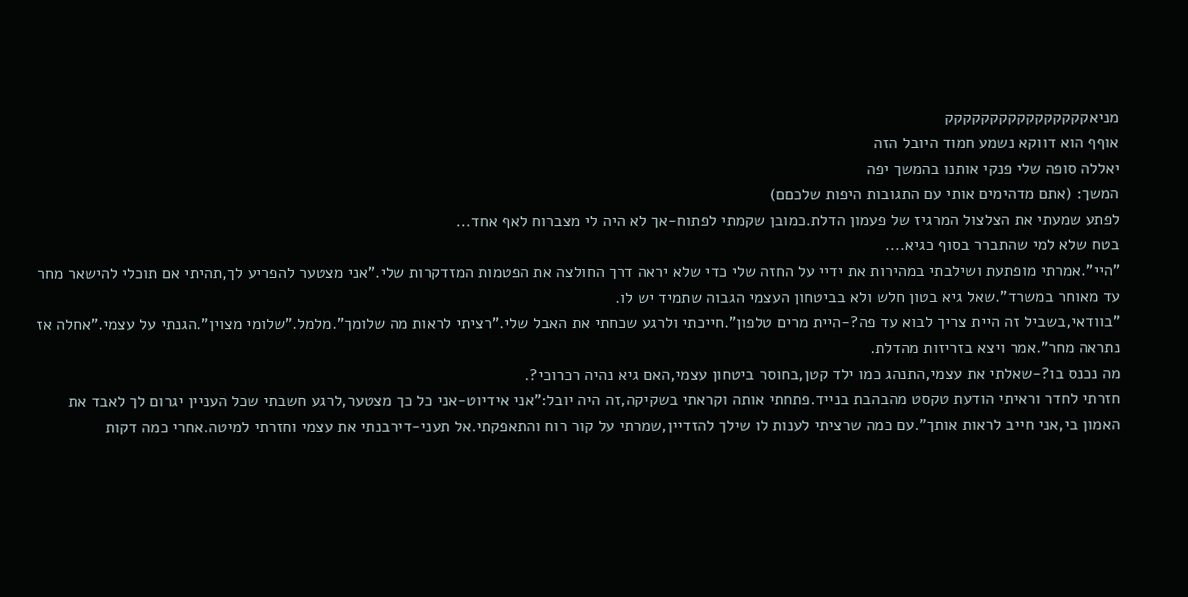מניאקקקקקקקקקקקקקקקק
אוףף הוא דווקא נשמע חמוד היובל הזה
יאללה סופה שלי פנקי אותנו בהמשך יפה
המשך: (אתם מדהימים אותי עם התגובות היפות שלכםם)
לפתע שמעתי את הצלצול המרגיז של פעמון הדלת.כמובן שקמתי לפתוח-אך לא היה לי מצברוח לאף אחד...
בטח שלא למי שהתברר בסוף כגיא....
"היי".אמרתי מופתעת ושילבתי במהירות את ידיי על החזה שלי כדי שלא יראה דרך החולצה את הפטמות המזדקרות שלי."אני מצטער להפריע לך,תהיתי אם תוכלי להישאר מחר עד מאוחר במשרד".שאל גיא בטון חלש ולא בביטחון העצמי הגבוה שתמיד יש לו.
"בוודאי,בשביל זה היית צריך לבוא עד פה?-היית מרים טלפון".חייכתי ולרגע שכחתי את האבל שלי."רציתי לראות מה שלומך".מלמל."שלומי מצוין".הגנתי על עצמי."אחלה אז נתראה מחר".אמר ויצא בזריזות מהדלת.
מה נכנס בו?-שאלתי את עצמי,התנהג כמו ילד קטן,בחוסר ביטחון עצמי,האם גיא נהיה רכרוכי?.
חזרתי לחדר וראיתי הודעת טקסט מהבהבת בנייד.פתחתי אותה וקראתי בשקיקה,זה היה יובל:"אני אידיוט-אני כל כך מצטער,לרגע חשבתי שכל העניין יגרום לך לאבד את האמון בי,אני חייב לראות אותך".עם כמה שרציתי לענות לו שילך להזדיין,שמרתי על קור רוח והתאפקתי.אל תעני-דירבנתי את עצמי וחזרתי למיטה.אחרי כמה דקות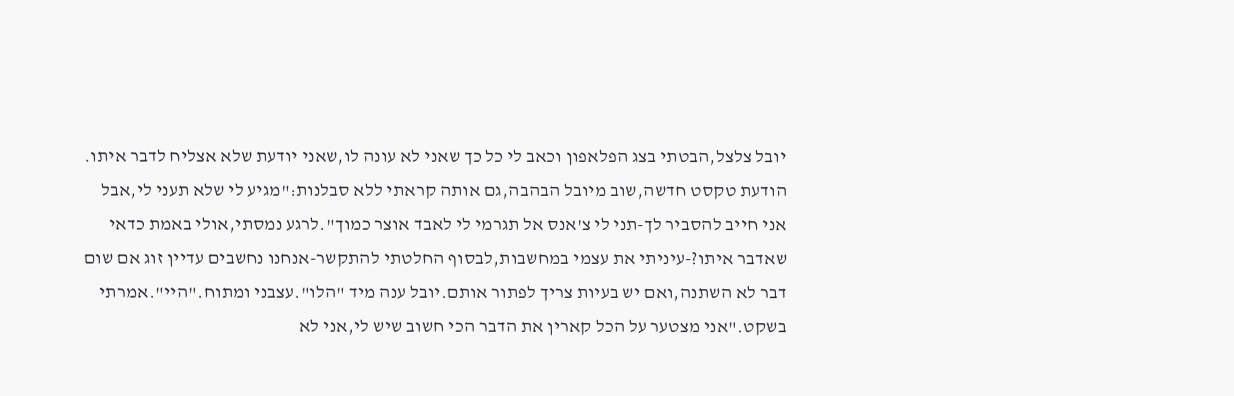יובל צלצל,הבטתי בצג הפלאפון וכאב לי כל כך שאני לא עונה לו,שאני יודעת שלא אצליח לדבר איתו.
הודעת טקסט חדשה,שוב מיובל הבהבה,גם אותה קראתי ללא סבלנות:"מגיע לי שלא תעני לי,אבל אני חייב להסביר לך-תני לי צ'אנס אל תגרמי לי לאבד אוצר כמוך".לרגע נמסתי,אולי באמת כדאי שאדבר איתו?-עיניתי את עצמי במחשבות,לבסוף החלטתי להתקשר-אנחנו נחשבים עדיין זוג אם שום דבר לא השתנה,ואם יש בעיות צריך לפתור אותם.יובל ענה מיד "הלו".עצבני ומתוח."היי".אמרתי בשקט."אני מצטער על הכל קארין את הדבר הכי חשוב שיש לי,אני לא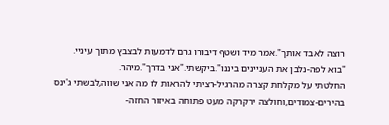רוצה לאבד אותך".אמר מיד ושטף דיבורו גרם לדמעות לבצבץ מתוך עיניי.
"בוא לפה-נלבן את העניינים ביננו".ביקשתי."אני בדרך".מיהר.
החלטתי על מקלחת קצרה מהרגיל-רציתי להראות לו מה אני שווה,לבשתי ג'ינס בהירים-צמודים,וחולצה ירקרקה מעט פתוחה באיזור החזה-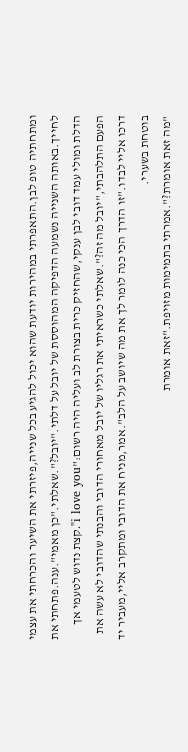ומתחתיה טופ לבן.התאפרתי במהירות יודעת שהוא יכול להגיע בכל שנייה,פיזרתי את השיער והכרחתי את עצמי לחייך.באותה השנייה נשמעה הדפיקה המהוססת של יובל על דלתי."יובל?".שאלתי."כן מאמי".ענה.פתחתי את הדלת ומולי עמד דובי לבן ענקי,שהחזיק כרית בצורת לב ועליה היה רשום:"i love you".קצת נדוש לטעמי אך הפעם התלהבתי,"יובל מה זה?".שאלתי כשראיתי את רגליו של יובל מאחורי הדובי והבנתי שהדובי לא עשה את דרכו אליי לבדו."זו הדרך הכי כנה לומר לך את מה שיושב על הלב".אמר,מניח את הדובי ומתקרב אליי,מעביר יד בוטחת בשערי.
"מה זאת אומרת?".אמרתי בתמימות מזויפת."זאת אומרת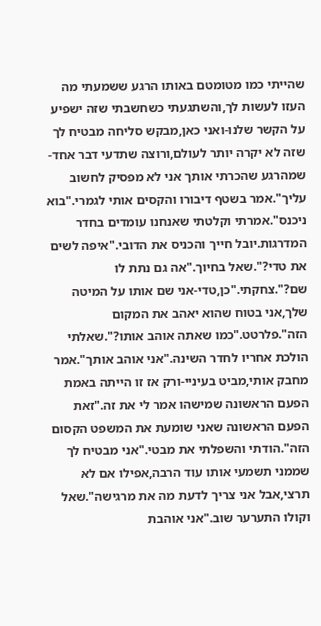שהייתי כמו מטומטם באותו הרגע ששמעתי מה העזו לעשות לך,והשתגעתי כשחשבתי שזה ישפיע על הקשר שלנו-ואני כאן,מבקש סליחה מבטיח לך שזה לא יקרה יותר לעולם,ורוצה שתדעי דבר אחד-שמהרגע שהכרתי אותך אני לא מפסיק לחשוב עליך".אמר בשטף דיבורו והקסים אותי לגמרי."בוא ניכנס".אמרתי וקלטתי שאנחנו עומדים בחדר המדרגות.יובל חייך והכניס את הדובי."איפה לשים את טדי?".שאל בחיוך."אה גם נתת לו שם?".צחקתי."כן,טדי-אני שם אותו על המיטה שלך,אני בטוח שהוא יאהב את המקום הזה".פלרטט."כמו שאתה אוהב אותו?".שאלתי הולכת אחריו לחדר השינה."אני אוהב אותך".אמר מחבק אותי,מביט בעיניי-ורק אז זו הייתה באמת הפעם הראשונה שמישהו אמר לי את זה."זאת הפעם הראשונה שאני שומעת את המשפט הקסום הזה".הודתי והשפלתי את מבטי."אני מבטיח לך שממני תשמעי אותו עוד הרבה,אפילו אם לא תרצי,אבל אני צריך לדעת מה את מרגישה".שאל וקולו התערער שוב."אני אוהבת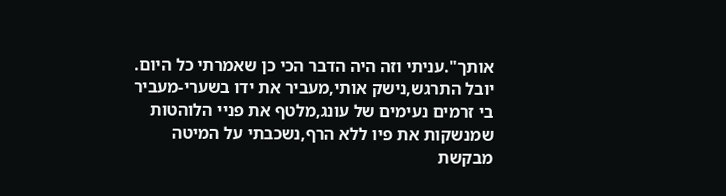אותך".עניתי וזה היה הדבר הכי כן שאמרתי כל היום.
יובל התרגש,נישק אותי,מעביר את ידו בשערי-מעביר בי זרמים נעימים של עונג,מלטף את פניי הלוהטות שמנשקות את פיו ללא הרף,נשכבתי על המיטה מבקשת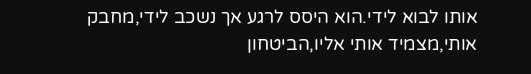אותו לבוא לידי.הוא היסס לרגע אך נשכב לידי,מחבק אותי,מצמיד אותי אליו,הביטחון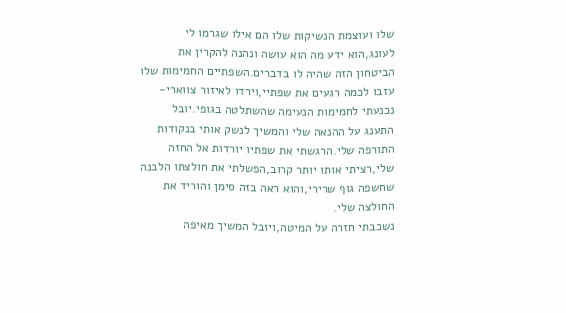שלו ועוצמת הנשיקות שלו הם אילו שגרמו לי לעונג,הוא ידע מה הוא עושה ונהנה להקרין את הביטחון הזה שהיה לו בדברים.השפתיים החמימות שלו עזבו לכמה רגעים את שפתיי,וירדו לאיזור צווארי-נכנעתי לחמימות הנעימה שהשתלטה בגופי.יובל התענג על ההנאה שלי והמשיך לנשק אותי בנקודות התורפה שלי.הרגשתי את שפתיו יורדות אל החזה שלי,רציתי אותו יותר קרוב,הפשלתי את חולצתו הלבנה שחשפה גוף שרירי,והוא ראה בזה סימן והוריד את החולצה שלי.
נשכבתי חזרה על המיטה,ויובל המשיך מאיפה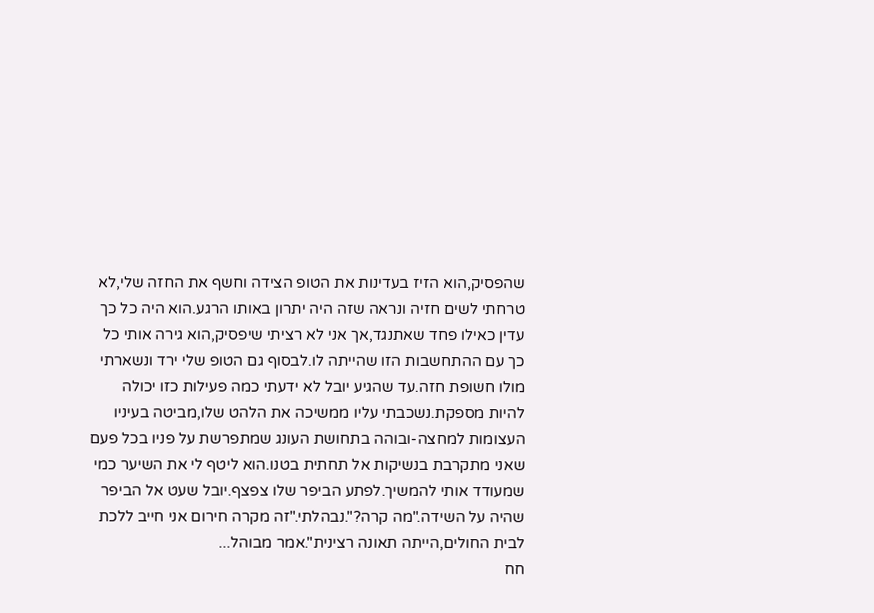שהפסיק,הוא הזיז בעדינות את הטופ הצידה וחשף את החזה שלי,לא טרחתי לשים חזיה ונראה שזה היה יתרון באותו הרגע.הוא היה כל כך עדין כאילו פחד שאתנגד,אך אני לא רציתי שיפסיק,הוא גירה אותי כל כך עם ההתחשבות הזו שהייתה לו.לבסוף גם הטופ שלי ירד ונשארתי מולו חשופת חזה.עד שהגיע יובל לא ידעתי כמה פעילות כזו יכולה להיות מספקת.נשכבתי עליו ממשיכה את הלהט שלו,מביטה בעיניו העצומות למחצה-ובוהה בתחושת העונג שמתפרשת על פניו בכל פעם שאני מתקרבת בנשיקות אל תחתית בטנו.הוא ליטף לי את השיער כמי שמעודד אותי להמשיך.לפתע הביפר שלו צפצף.יובל שעט אל הביפר שהיה על השידה."מה קרה?".נבהלתי."זה מקרה חירום אני חייב ללכת לבית החולים,הייתה תאונה רצינית".אמר מבוהל...
חח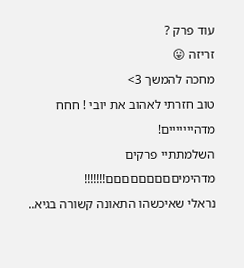עוד פרק ?
זריזה 😛
מחכה להמשך 3>
טוב חזרתי לאהוב את יובי ! חחח
מדהייייייים!
השלמתתיי פרקים מדהימיםםםםםםםםם!!!!!!!
נראלי שאיכשהו התאונה קשורה בגיא..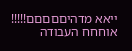ייאא מדהיםםםםם!!!!!
אוחחח העבודה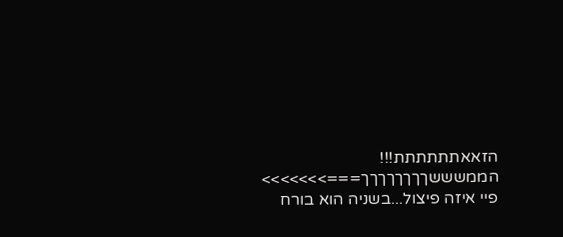הזאאתתתתתת!!!
הממשששךךךךךךךך===>>>>>>>
פיי איזה פיצול...בשניה הוא בורח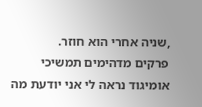,שניה אחרי הוא חוזר.
פרקים מדהימים תמשיכי
אומיגוד נראה לי אני יודעת מה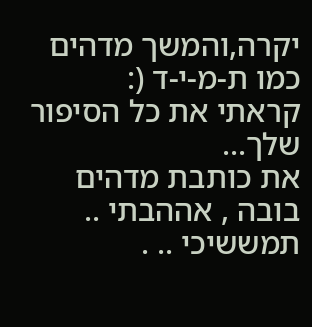יקרה,והמשך מדהים כמו ת-מ-י-ד (:
קראתי את כל הסיפור שלך...
את כותבת מדהים בובה , אההבתי ..
תמששיכי .. .